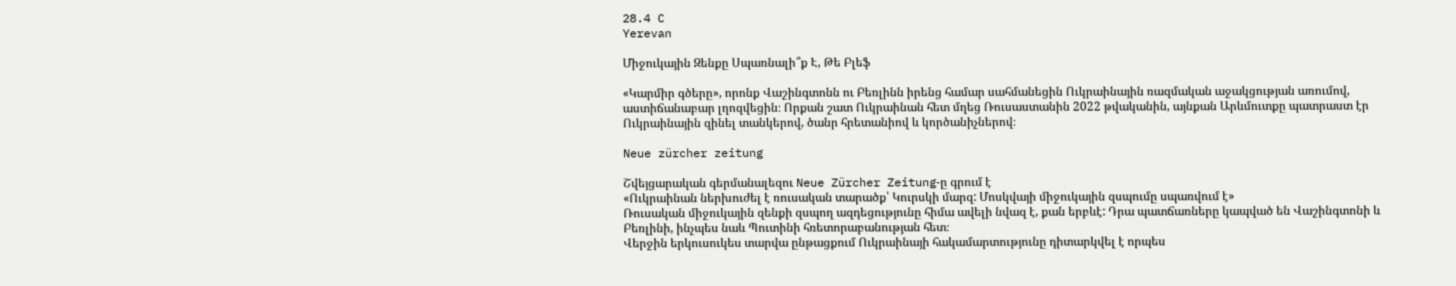28.4 C
Yerevan

Միջուկային Զենքը Սպառնալի՞ք Է, Թե Բլեֆ

«Կարմիր գծերը», որոնք Վաշինգտոնն ու Բեռլինն իրենց համար սահմանեցին Ուկրաինային ռազմական աջակցության առումով, աստիճանաբար լղոզվեցին։ Որքան շատ Ուկրաինան հետ մղեց Ռուսաստանին 2022 թվականին, այնքան Արևմուտքը պատրաստ էր Ուկրաինային զինել տանկերով, ծանր հրետանիով և կործանիչներով։

Neue zürcher zeitung

Շվեյցարական գերմանալեզու Neue Zürcher Zeitung‑ը գրում է
«Ուկրաինան ներխուժել է ռուսական տարածք՝ Կուրսկի մարզ: Մոսկվայի միջուկային զսպումը սպառվում է»
Ռուսական միջուկային զենքի զսպող ազդեցությունը հիմա ավելի նվազ է, քան երբևէ: Դրա պատճառները կապված են Վաշինգտոնի և Բեռլինի, ինչպես նաև Պուտինի հռետորաբանության հետ։
Վերջին երկուսուկես տարվա ընթացքում Ուկրաինայի հակամարտությունը դիտարկվել է որպես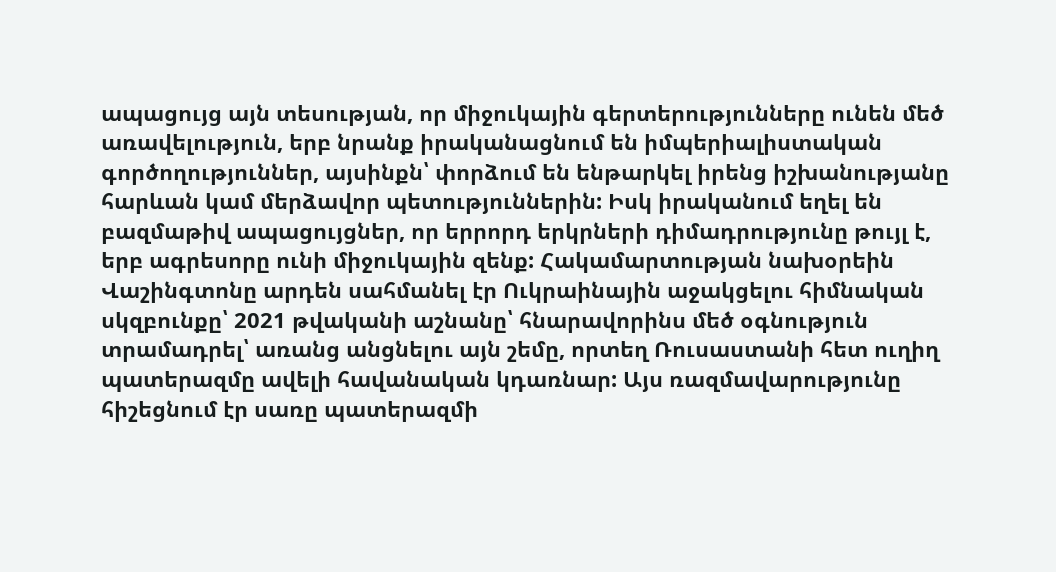ապացույց այն տեսության, որ միջուկային գերտերությունները ունեն մեծ առավելություն, երբ նրանք իրականացնում են իմպերիալիստական գործողություններ, այսինքն՝ փորձում են ենթարկել իրենց իշխանությանը հարևան կամ մերձավոր պետություններին: Իսկ իրականում եղել են բազմաթիվ ապացույցներ, որ երրորդ երկրների դիմադրությունը թույլ է, երբ ագրեսորը ունի միջուկային զենք: Հակամարտության նախօրեին Վաշինգտոնը արդեն սահմանել էր Ուկրաինային աջակցելու հիմնական սկզբունքը՝ 2021 թվականի աշնանը՝ հնարավորինս մեծ օգնություն տրամադրել՝ առանց անցնելու այն շեմը, որտեղ Ռուսաստանի հետ ուղիղ պատերազմը ավելի հավանական կդառնար: Այս ռազմավարությունը հիշեցնում էր սառը պատերազմի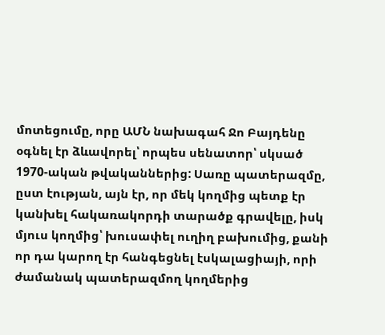մոտեցումը, որը ԱՄՆ նախագահ Ջո Բայդենը օգնել էր ձևավորել՝ որպես սենատոր՝ սկսած 1970-ական թվականներից: Սառը պատերազմը, ըստ էության, այն էր, որ մեկ կողմից պետք էր կանխել հակառակորդի տարածք գրավելը, իսկ մյուս կողմից՝ խուսափել ուղիղ բախումից, քանի որ դա կարող էր հանգեցնել էսկալացիայի, որի ժամանակ պատերազմող կողմերից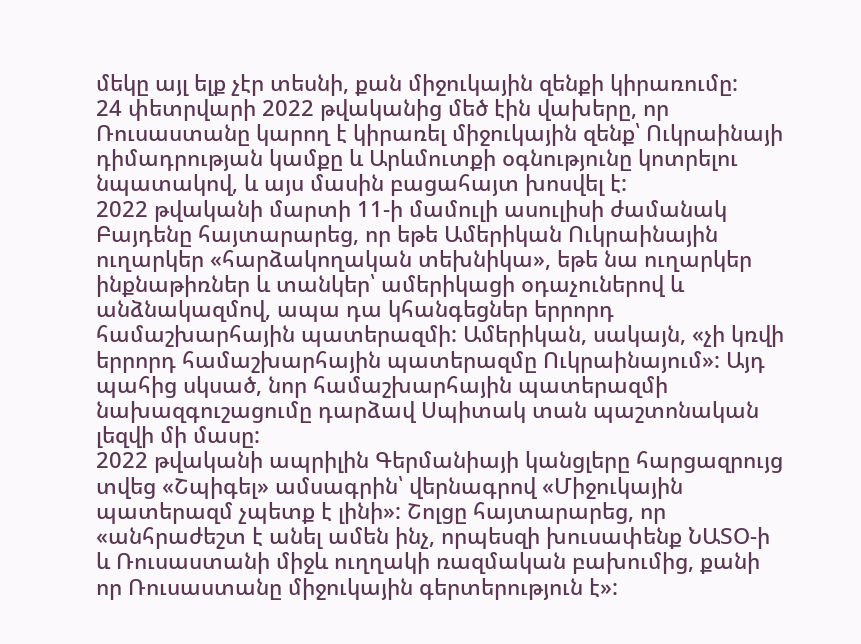մեկը այլ ելք չէր տեսնի, քան միջուկային զենքի կիրառումը:
24 փետրվարի 2022 թվականից մեծ էին վախերը, որ Ռուսաստանը կարող է կիրառել միջուկային զենք՝ Ուկրաինայի դիմադրության կամքը և Արևմուտքի օգնությունը կոտրելու նպատակով, և այս մասին բացահայտ խոսվել է:
2022 թվականի մարտի 11‑ի մամուլի ասուլիսի ժամանակ Բայդենը հայտարարեց, որ եթե Ամերիկան Ուկրաինային ուղարկեր «հարձակողական տեխնիկա», եթե նա ուղարկեր ինքնաթիռներ և տանկեր՝ ամերիկացի օդաչուներով և անձնակազմով, ապա դա կհանգեցներ երրորդ համաշխարհային պատերազմի: Ամերիկան, սակայն, «չի կռվի երրորդ համաշխարհային պատերազմը Ուկրաինայում»: Այդ պահից սկսած, նոր համաշխարհային պատերազմի նախազգուշացումը դարձավ Սպիտակ տան պաշտոնական լեզվի մի մասը:
2022 թվականի ապրիլին Գերմանիայի կանցլերը հարցազրույց տվեց «Շպիգել» ամսագրին՝ վերնագրով «Միջուկային պատերազմ չպետք է լինի»: Շոլցը հայտարարեց, որ «անհրաժեշտ է անել ամեն ինչ, որպեսզի խուսափենք ՆԱՏՕ‑ի և Ռուսաստանի միջև ուղղակի ռազմական բախումից, քանի որ Ռուսաստանը միջուկային գերտերություն է»: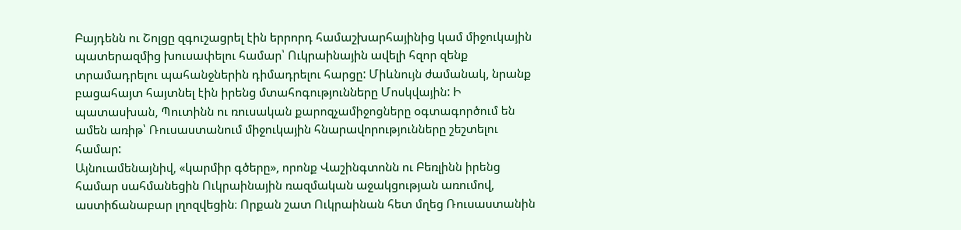Բայդենն ու Շոլցը զգուշացրել էին երրորդ համաշխարհայինից կամ միջուկային պատերազմից խուսափելու համար՝ Ուկրաինային ավելի հզոր զենք տրամադրելու պահանջներին դիմադրելու հարցը: Միևնույն ժամանակ, նրանք բացահայտ հայտնել էին իրենց մտահոգությունները Մոսկվային: Ի պատասխան, Պուտինն ու ռուսական քարոզչամիջոցները օգտագործում են ամեն առիթ՝ Ռուսաստանում միջուկային հնարավորությունները շեշտելու համար:
Այնուամենայնիվ, «կարմիր գծերը», որոնք Վաշինգտոնն ու Բեռլինն իրենց համար սահմանեցին Ուկրաինային ռազմական աջակցության առումով, աստիճանաբար լղոզվեցին։ Որքան շատ Ուկրաինան հետ մղեց Ռուսաստանին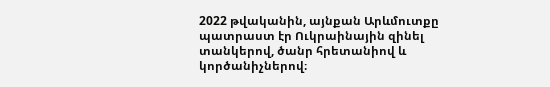2022 թվականին, այնքան Արևմուտքը պատրաստ էր Ուկրաինային զինել տանկերով, ծանր հրետանիով և կործանիչներով։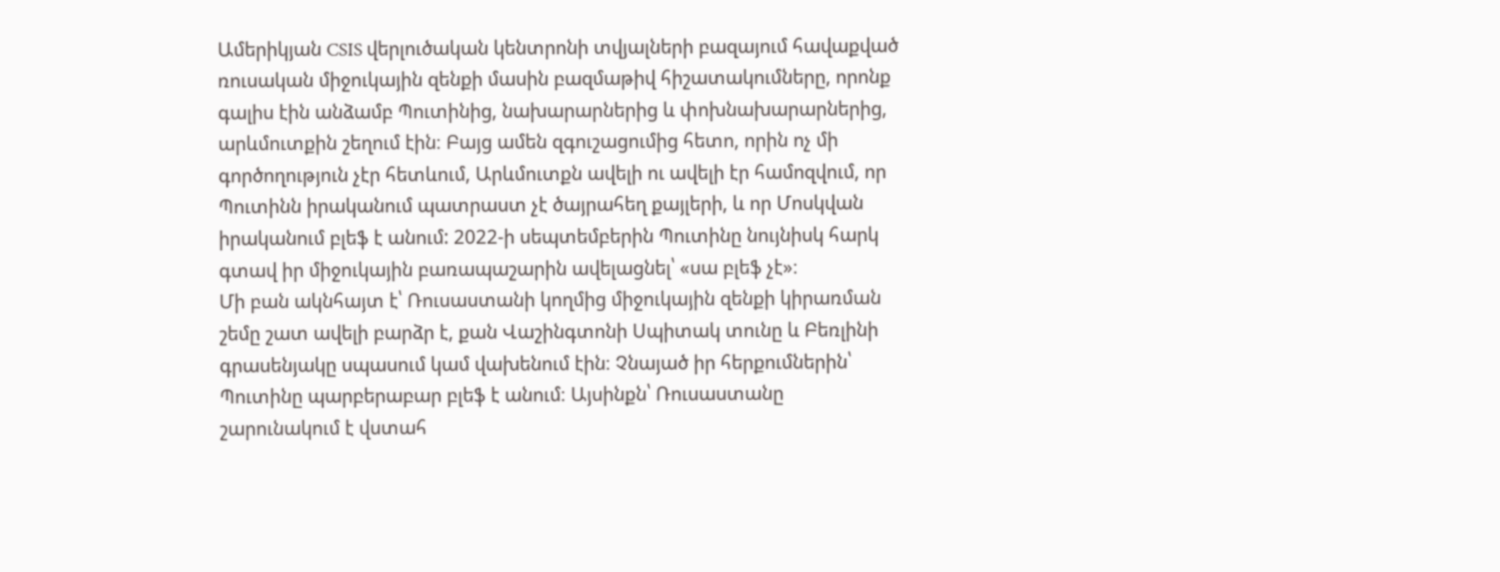Ամերիկյան CSIS վերլուծական կենտրոնի տվյալների բազայում հավաքված ռուսական միջուկային զենքի մասին բազմաթիվ հիշատակումները, որոնք գալիս էին անձամբ Պուտինից, նախարարներից և փոխնախարարներից, արևմուտքին շեղում էին։ Բայց ամեն զգուշացումից հետո, որին ոչ մի գործողություն չէր հետևում, Արևմուտքն ավելի ու ավելի էր համոզվում, որ Պուտինն իրականում պատրաստ չէ ծայրահեղ քայլերի, և որ Մոսկվան իրականում բլեֆ է անում: 2022‑ի սեպտեմբերին Պուտինը նույնիսկ հարկ գտավ իր միջուկային բառապաշարին ավելացնել՝ «սա բլեֆ չէ»։
Մի բան ակնհայտ է՝ Ռուսաստանի կողմից միջուկային զենքի կիրառման շեմը շատ ավելի բարձր է, քան Վաշինգտոնի Սպիտակ տունը և Բեռլինի գրասենյակը սպասում կամ վախենում էին։ Չնայած իր հերքումներին՝ Պուտինը պարբերաբար բլեֆ է անում։ Այսինքն՝ Ռուսաստանը շարունակում է վստահ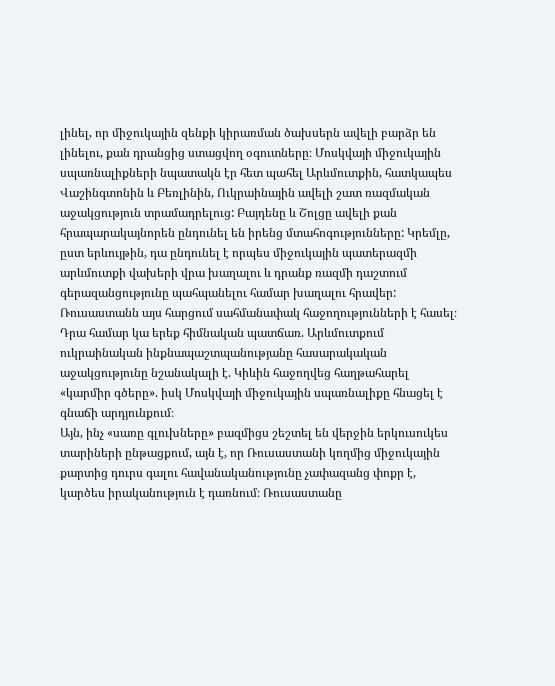լինել, որ միջուկային զենքի կիրառման ծախսերն ավելի բարձր են լինելու, քան դրանցից ստացվող օգուտները։ Մոսկվայի միջուկային սպառնալիքների նպատակն էր հետ պահել Արևմուտքին, հատկապես Վաշինգտոնին և Բեռլինին, Ուկրաինային ավելի շատ ռազմական աջակցություն տրամադրելուց: Բայդենը և Շոլցը ավելի քան հրապարակայնորեն ընդունել են իրենց մտահոգությունները: Կրեմլը, ըստ երևույթին, դա ընդունել է որպես միջուկային պատերազմի արևմուտքի վախերի վրա խաղալու և դրանք ռազմի դաշտում գերազանցությունը պահպանելու համար խաղալու հրավեր: Ռուսաստանն այս հարցում սահմանափակ հաջողությունների է հասել։ Դրա համար կա երեք հիմնական պատճառ. Արևմուտքում ուկրաինական ինքնապաշտպանությանը հասարակական աջակցությունը նշանակալի է. Կիևին հաջողվեց հաղթահարել «կարմիր գծերը». իսկ Մոսկվայի միջուկային սպառնալիքը հնացել է գնաճի արդյունքում։
Այն, ինչ «սառը գլուխները» բազմիցս շեշտել են վերջին երկուսուկես տարիների ընթացքում, այն է, որ Ռուսաստանի կողմից միջուկային քարտից դուրս գալու հավանականությունը չափազանց փոքր է, կարծես իրականություն է դառնում։ Ռուսաստանը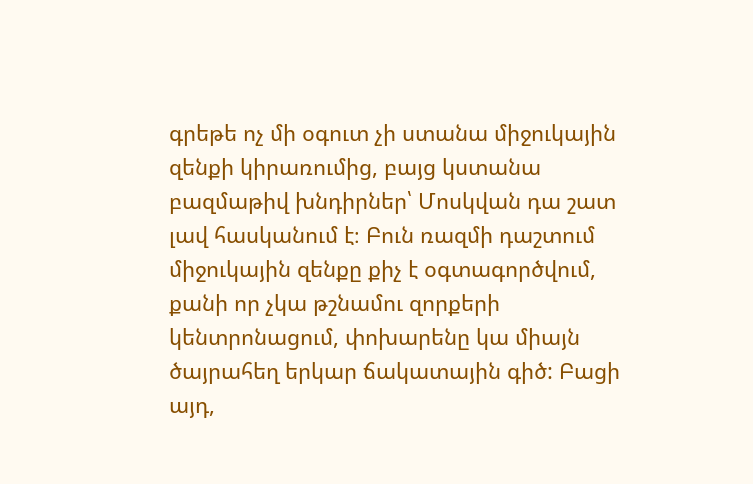գրեթե ոչ մի օգուտ չի ստանա միջուկային զենքի կիրառումից, բայց կստանա բազմաթիվ խնդիրներ՝ Մոսկվան դա շատ լավ հասկանում է։ Բուն ռազմի դաշտում միջուկային զենքը քիչ է օգտագործվում, քանի որ չկա թշնամու զորքերի կենտրոնացում, փոխարենը կա միայն ծայրահեղ երկար ճակատային գիծ: Բացի այդ,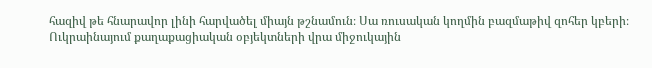հազիվ թե հնարավոր լինի հարվածել միայն թշնամուն։ Սա ռուսական կողմին բազմաթիվ զոհեր կբերի։ Ուկրաինայում քաղաքացիական օբյեկտների վրա միջուկային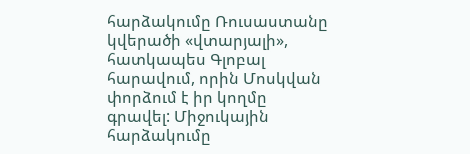հարձակումը Ռուսաստանը կվերածի «վտարյալի», հատկապես Գլոբալ հարավում, որին Մոսկվան փորձում է իր կողմը գրավել: Միջուկային հարձակումը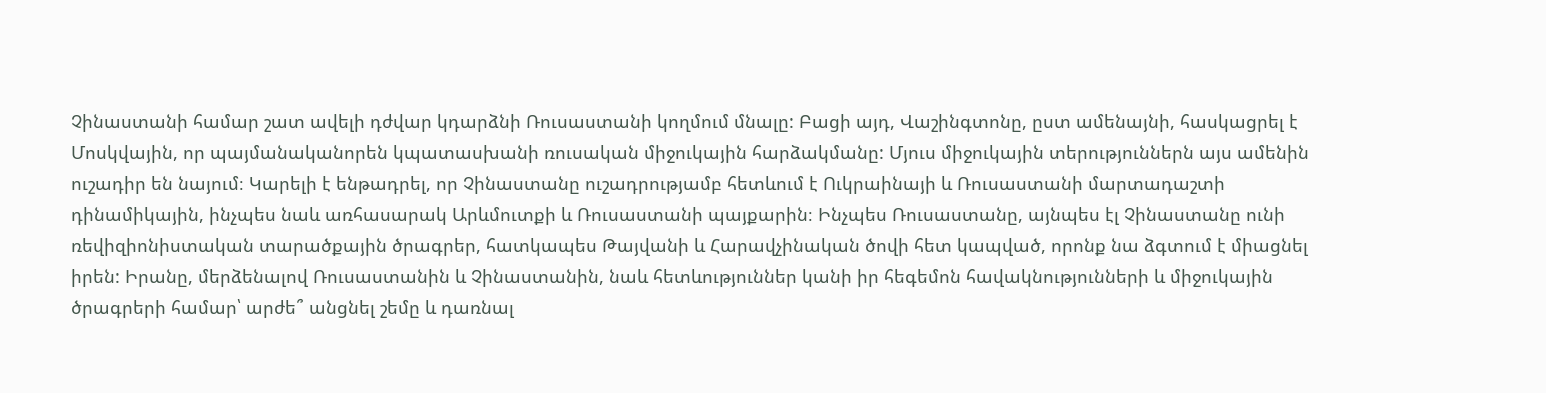Չինաստանի համար շատ ավելի դժվար կդարձնի Ռուսաստանի կողմում մնալը: Բացի այդ, Վաշինգտոնը, ըստ ամենայնի, հասկացրել է Մոսկվային, որ պայմանականորեն կպատասխանի ռուսական միջուկային հարձակմանը: Մյուս միջուկային տերություններն այս ամենին ուշադիր են նայում։ Կարելի է ենթադրել, որ Չինաստանը ուշադրությամբ հետևում է Ուկրաինայի և Ռուսաստանի մարտադաշտի դինամիկային, ինչպես նաև առհասարակ Արևմուտքի և Ռուսաստանի պայքարին։ Ինչպես Ռուսաստանը, այնպես էլ Չինաստանը ունի ռեվիզիոնիստական տարածքային ծրագրեր, հատկապես Թայվանի և Հարավչինական ծովի հետ կապված, որոնք նա ձգտում է միացնել իրեն: Իրանը, մերձենալով Ռուսաստանին և Չինաստանին, նաև հետևություններ կանի իր հեգեմոն հավակնությունների և միջուկային ծրագրերի համար՝ արժե՞ անցնել շեմը և դառնալ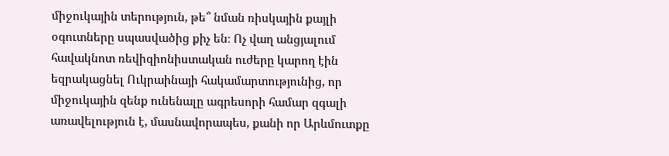միջուկային տերություն, թե՞ նման ռիսկային քայլի օգուտները սպասվածից քիչ են։ Ոչ վաղ անցյալում հավակնոտ ռեվիզիոնիստական ուժերը կարող էին եզրակացնել Ուկրաինայի հակամարտությունից, որ միջուկային զենք ունենալը ագրեսորի համար զգալի առավելություն է, մասնավորապես, քանի որ Արևմուտքը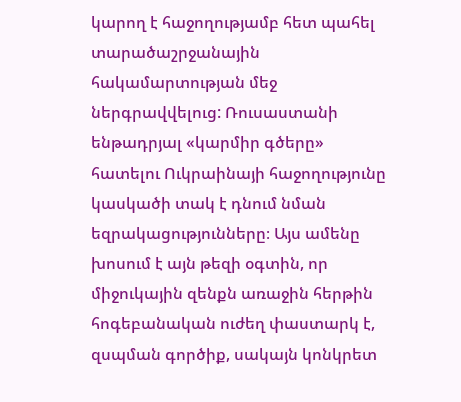կարող է հաջողությամբ հետ պահել տարածաշրջանային հակամարտության մեջ ներգրավվելուց: Ռուսաստանի ենթադրյալ «կարմիր գծերը» հատելու Ուկրաինայի հաջողությունը կասկածի տակ է դնում նման եզրակացությունները։ Այս ամենը խոսում է այն թեզի օգտին, որ միջուկային զենքն առաջին հերթին հոգեբանական ուժեղ փաստարկ է, զսպման գործիք, սակայն կոնկրետ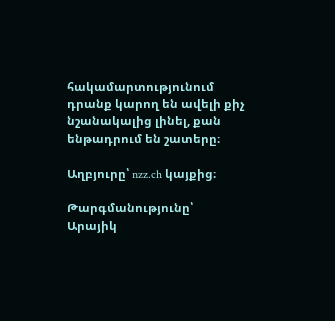հակամարտությունում դրանք կարող են ավելի քիչ նշանակալից լինել, քան ենթադրում են շատերը։

Աղբյուրը՝ nzz.ch կայքից։

Թարգմանությունը՝
Արայիկ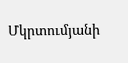Մկրտումյանի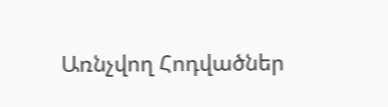Առնչվող Հոդվածներ